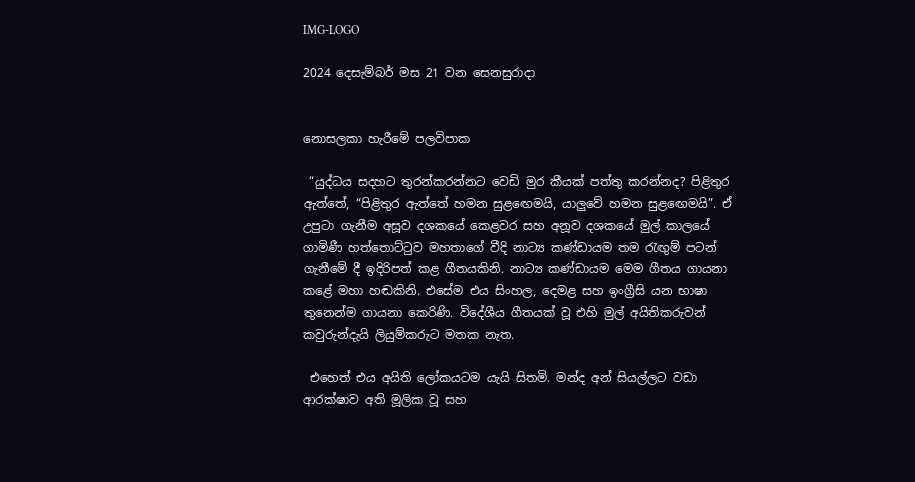IMG-LOGO

2024 දෙසැම්බර් මස 21 වන සෙනසුරාදා


නොසලකා හැරීමේ පලවිපාක

 “යුද්ධය සදහට තුරන්කරන්නට වෙඩි මුර කීයක් පත්තු කරන්නද? පිළිතුර ඇත්තේ, “පිළිතුර ඇත්තේ හමන සුළඟෙමයි, යාලුවේ හමන සුළඟෙමයි”. ඒ උපුටා ගැනීම අසූව දශකයේ කෙළවර සහ අනූව දශකයේ මුල් කාලයේ ගාමිණී හත්තොට්ටුව මහතාගේ වීදි නාට්‍ය කණ්ඩායම තම රැඟුම් පටන් ගැනීමේ දී ඉදිරිපත් කළ ගීතයකිනි. නාට්‍ය කණ්ඩායම මෙම ගීතය ගායනා කළේ මහා හඬකිනි. එසේම එය සිංහල, දෙමළ සහ ඉංග්‍රීසි යන භාෂා තුනෙන්ම ගායනා කෙරිණි. විදේශීය ගීතයක් වූ එහි මුල් අයිතිකරුවන් කවුරුන්දැයි ලියුම්කරුට මතක නැත.

 එහෙත් එය අයිති ලෝකයටම යැයි සිතමි. මන්ද අන් සියල්ලට වඩා ආරක්ෂාව අති මූලික වූ සහ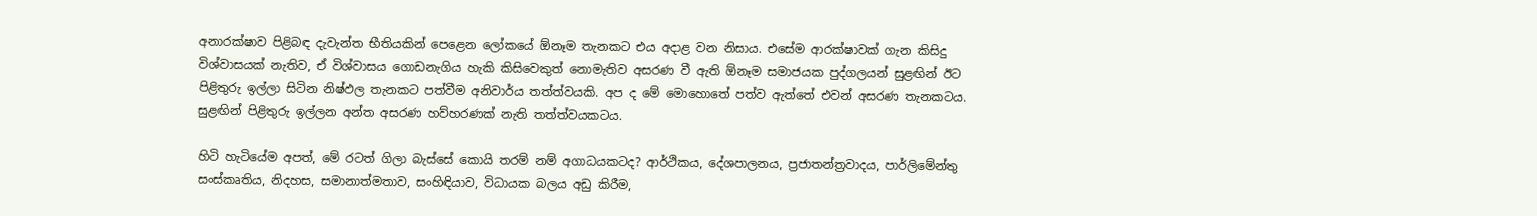අනාරක්ෂාව පිළිබඳ දැවැන්ත භීතියකින් පෙළෙන ලෝකයේ ඕනෑම තැනකට එය අදාළ වන නිසාය. එසේම ආරක්ෂාවක් ගැන කිසිදු විශ්වාසයක් නැතිව, ඒ විශ්වාසය ගොඩනැගිය හැකි කිසිවෙකුත් නොමැතිව අසරණ වී ඇති ඕනෑම සමාජයක පුද්ගලයන් සුළඟින් ඊට පිළිතුරු ඉල්ලා සිටින නිෂ්ඵල තැනකට පත්වීම අනිවාර්ය තත්ත්වයකි. අප ද මේ මොහොතේ පත්ව ඇත්තේ එවන් අසරණ තැනකටය. සුළඟින් පිළිතුරු ඉල්ලන අන්ත අසරණ හව්හරණක් නැති තත්ත්වයකටය.

හිටි හැටියේම අපත්, මේ රටත් ගිලා බැස්සේ කොයි තරම් නම් අගාධයකටද? ආර්ථිකය, දේශපාලනය, ප්‍රජාතන්ත්‍රවාදය, පාර්ලිමේන්තු සංස්කෘතිය, නිදහස, සමානාත්මතාව, සංහිඳියාව, විධායක බලය අඩු කිරීම,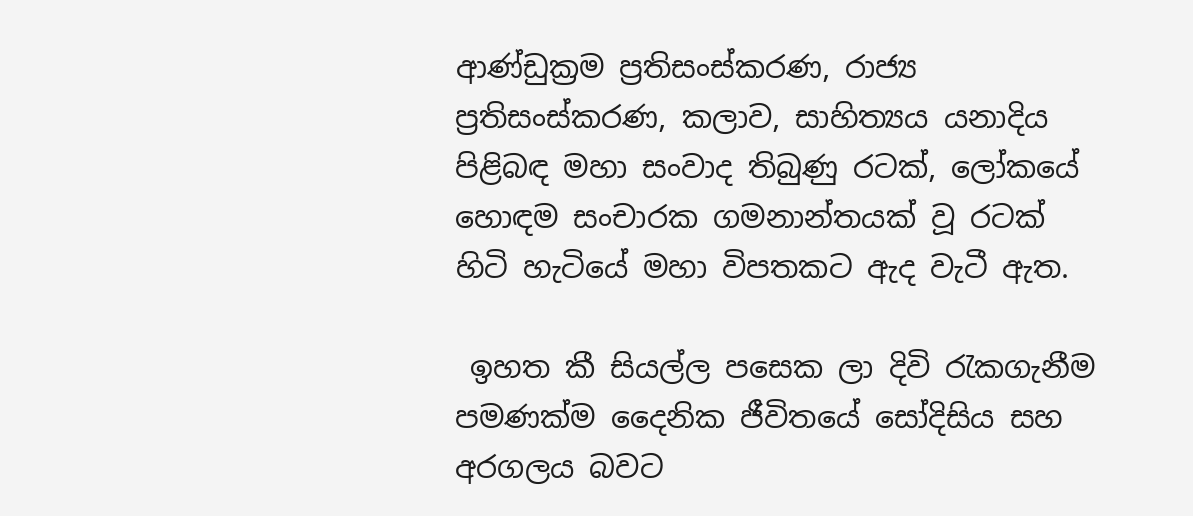ආණ්ඩුක්‍රම ප්‍රතිසංස්කරණ, රාජ්‍ය ප්‍රතිසංස්කරණ, කලාව, සාහිත්‍යය යනාදිය පිළිබඳ මහා සංවාද තිබුණු රටක්, ලෝකයේ හොඳම සංචාරක ගමනාන්තයක් වූ රටක් හිටි හැටියේ මහා විපතකට ඇද වැටී ඇත.

 ඉහත කී සියල්ල පසෙක ලා දිවි රැකගැනීම පමණක්ම දෛනික ජීවිතයේ සෝදිසිය සහ අරගලය බවට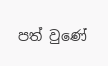පත් වුණේ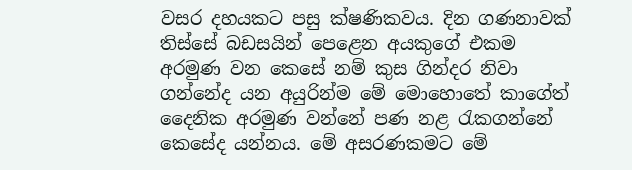වසර දහයකට පසු ක්ෂණිකවය. දින ගණනාවක් තිස්සේ බඩසයින් පෙළෙන අයකුගේ එකම අරමුණ වන කෙසේ නම් කුස ගින්දර නිවා ගන්නේද යන අයුරින්ම මේ මොහොතේ කාගේත් දෛනික අරමුණ වන්නේ පණ නළ රැකගන්නේ කෙසේද යන්නය. මේ අසරණකමට මේ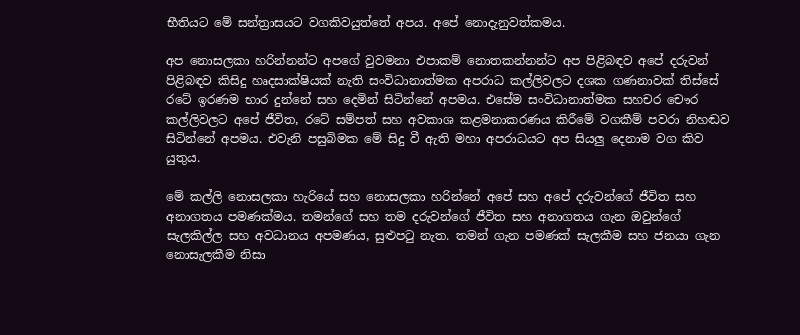භීතියට මේ සන්ත්‍රාසයට වගකිවයුත්තේ අපය. අපේ නොදැනුවත්කමය.

අප නොසලකා හරින්නන්ට අපගේ වුවමනා එපාකම් නොතකන්නන්ට අප පිළිබඳව අපේ දරුවන් පිළිබඳව කිසිදු හෘදසාක්ෂියක් නැති සංවිධානාත්මක අපරාධ කල්ලිවලට දශක ගණනාවක් තිස්සේ රටේ ඉරණම භාර දුන්නේ සහ දෙමින් සිටින්නේ අපමය. එසේම සංවිධානාත්මක සහචර චෞර කල්ලිවලට අපේ ජීවිත, රටේ සම්පත් සහ අවකාශ කළමනාකරණය කිරීමේ වගකීම් පවරා නිහඬව සිටින්නේ අපමය. එවැනි පසුබිමක මේ සිදු වී ඇති මහා අපරාධයට අප සියලු දෙනාම වග කිව යුතුය.

මේ කල්ලි නොසලකා හැරියේ සහ නොසලකා හරින්නේ අපේ සහ අපේ දරුවන්ගේ ජීවිත සහ අනාගතය පමණක්මය. තමන්ගේ සහ තම දරුවන්ගේ ජීවිත සහ අනාගතය ගැන ඔවුන්ගේ සැලකිල්ල සහ අවධානය අපමණය, සුළුපටු නැත. තමන් ගැන පමණක් සැලකීම සහ ජනයා ගැන නොසැලකීම නිසා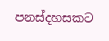පනස්දහසකට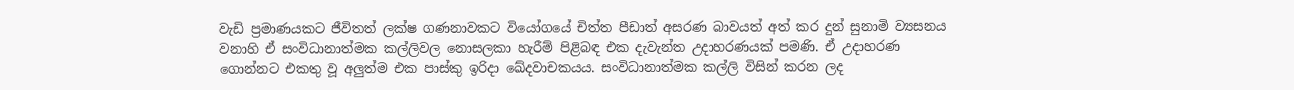වැඩි ප්‍රමාණයකට ජීවිතත් ලක්ෂ ගණනාවකට වියෝගයේ චිත්ත පීඩාත් අසරණ බාවයත් අත් කර දුන් සුනාමි ව්‍යසනය වනාහි ඒ සංවිධානාත්මක කල්ලිවල නොසලකා හැරීම් පිළිබඳ එක දැවැන්ත උදාහරණයක් පමණි. ඒ උදාහරණ ගොන්නට එකතු වූ අලුත්ම එක පාස්කු ඉරිදා ඛේදවාචකයය. සංවිධානාත්මක කල්ලි විසින් කරන ලද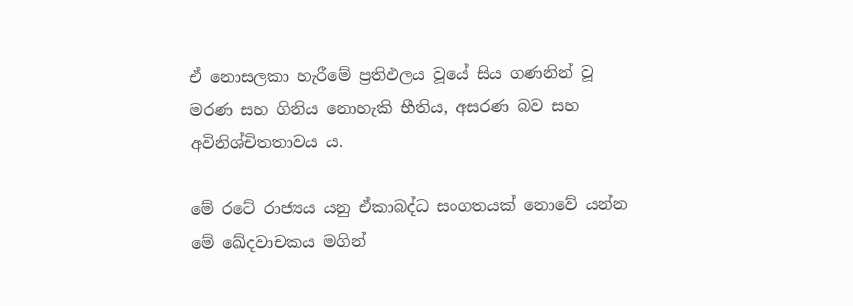ඒ නොසලකා හැරීමේ ප්‍රතිඵලය වූයේ සිය ගණනින් වූ මරණ සහ ගිනිය නොහැකි භීතිය, අසරණ බව සහ අවිනිශ්චිතතාවය ය.

මේ රටේ රාජ්‍යය යනු ඒකාබද්ධ සංගතයක් නොවේ යන්න මේ ඛේදවාචකය මගින්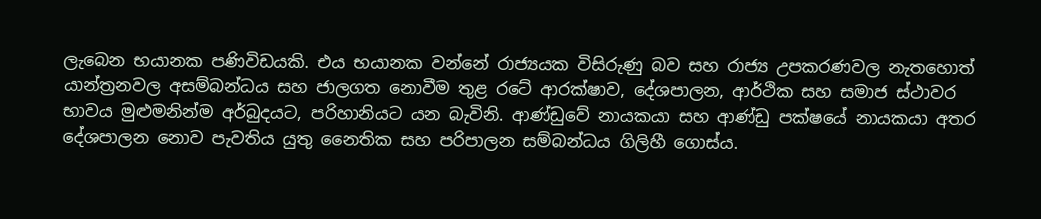ලැබෙන භයානක පණිවිඩයකි. එය භයානක වන්නේ රාජ්‍යයක විසිරුණු බව සහ රාජ්‍ය උපකරණවල නැතහොත් යාන්ත්‍රනවල අසම්බන්ධය සහ ජාලගත නොවීම තුළ රටේ ආරක්ෂාව, දේශපාලන, ආර්ථික සහ සමාජ ස්ථාවර භාවය මුළුමනින්ම අර්බුදයට, පරිහානියට යන බැවිනි. ආණ්ඩුවේ නායකයා සහ ආණ්ඩු පක්ෂයේ නායකයා අතර දේශපාලන නොව පැවතිය යුතු නෛතික සහ පරිපාලන සම්බන්ධය ගිලිහී ගොස්ය.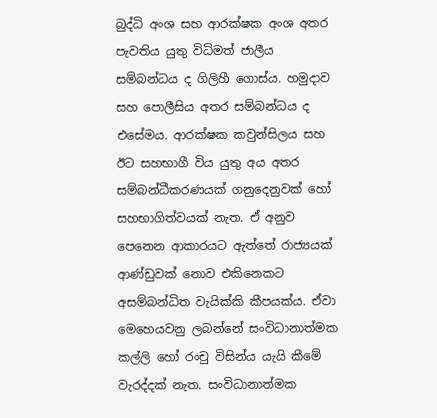බුද්ධි අංශ සහ ආරක්ෂක අංශ අතර පැවතිය යුතු විධිමත් ජාලීය සම්බන්ධය ද ගිලිහී ගොස්ය. හමුදාව සහ පොලීසිය අතර සම්බන්ධය ද එසේමය. ආරක්ෂක කවුන්සිලය සහ ඊට සහභාගී විය යුතු අය අතර සම්බන්ධීකරණයක් ගනුදෙනුවක් හෝ සහභාගිත්වයක් නැත. ඒ අනුව පෙනෙන ආකාරයට ඇත්තේ රාජ්‍යයක් ආණ්ඩුවක් නොව එකිනෙකට අසම්බන්ධිත වැයික්කි කීපයක්ය. ඒවා මෙහෙයවනු ලබන්නේ සංවිධානාත්මක කල්ලි හෝ රංචු විසින්ය යැයි කීමේ වැරද්දක් නැත. සංවිධානාත්මක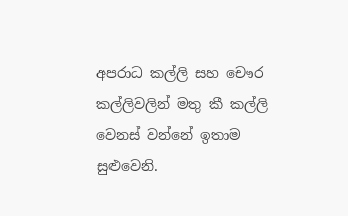අපරාධ කල්ලි සහ චෞර කල්ලිවලින් මතු කී කල්ලි වෙනස් වන්නේ ඉතාම සුළුවෙනි.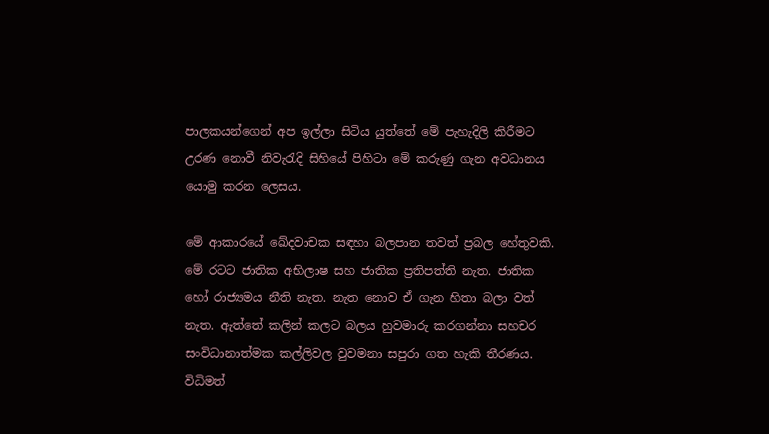පාලකයන්ගෙන් අප ඉල්ලා සිටිය යුත්තේ මේ පැහැදිලි කිරීමට උරණ නොවී නිවැරැදි සිහියේ පිහිටා මේ කරුණු ගැන අවධානය යොමු කරන ලෙසය.

මේ ආකාරයේ ඛේදවාචක සඳහා බලපාන තවත් ප්‍රබල හේතුවකි. මේ රටට ජාතික අභිලාෂ සහ ජාතික ප්‍රතිපත්ති නැත. ජාතික හෝ රාජ්‍යමය නීති නැත. නැත නොව ඒ ගැන හිතා බලා වත් නැත. ඇත්තේ කලින් කලට බලය හුවමාරු කරගන්නා සහචර සංවිධානාත්මක කල්ලිවල වුවමනා සපුරා ගත හැකි තීරණය. විධිමත්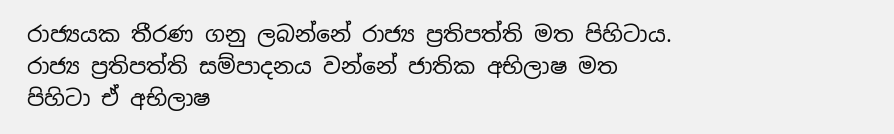රාජ්‍යයක තීරණ ගනු ලබන්නේ රාජ්‍ය ප්‍රතිපත්ති මත පිහිටාය. රාජ්‍ය ප්‍රතිපත්ති සම්පාදනය වන්නේ ජාතික අභිලාෂ මත පිහිටා ඒ අභිලාෂ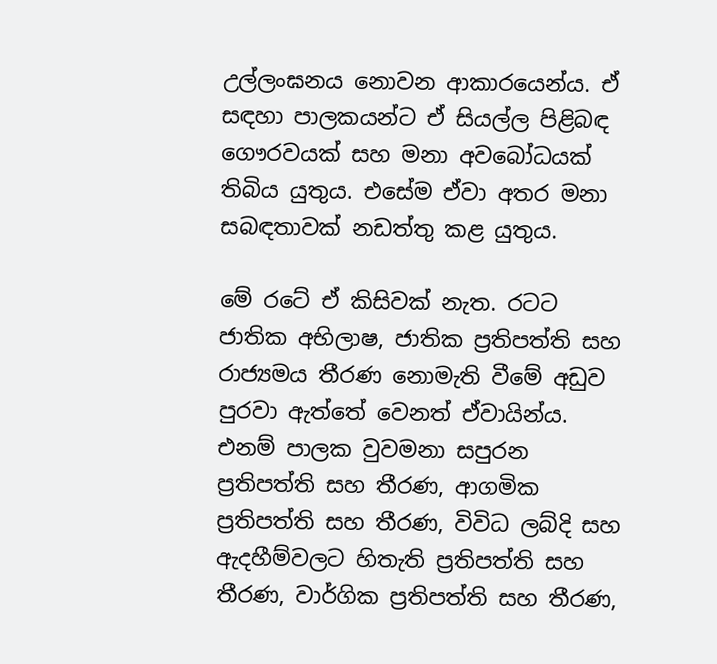උල්ලංඝනය නොවන ආකාරයෙන්ය. ඒ සඳහා පාලකයන්ට ඒ සියල්ල පිළිබඳ ගෞරවයක් සහ මනා අවබෝධයක් තිබිය යුතුය. එසේම ඒවා අතර මනා සබඳතාවක් නඩත්තු කළ යුතුය.

මේ රටේ ඒ කිසිවක් නැත. රටට ජාතික අභිලාෂ, ජාතික ප්‍රතිපත්ති සහ රාජ්‍යමය තීරණ නොමැති වීමේ අඩුව පුරවා ඇත්තේ වෙනත් ඒවායින්ය. එනම් පාලක වුවමනා සපුරන ප්‍රතිපත්ති සහ තීරණ, ආගමික ප්‍රතිපත්ති සහ තීරණ, විවිධ ලබ්දි සහ ඇදහීම්වලට හිතැති ප්‍රතිපත්ති සහ තීරණ, වාර්ගික ප්‍රතිපත්ති සහ තීරණ,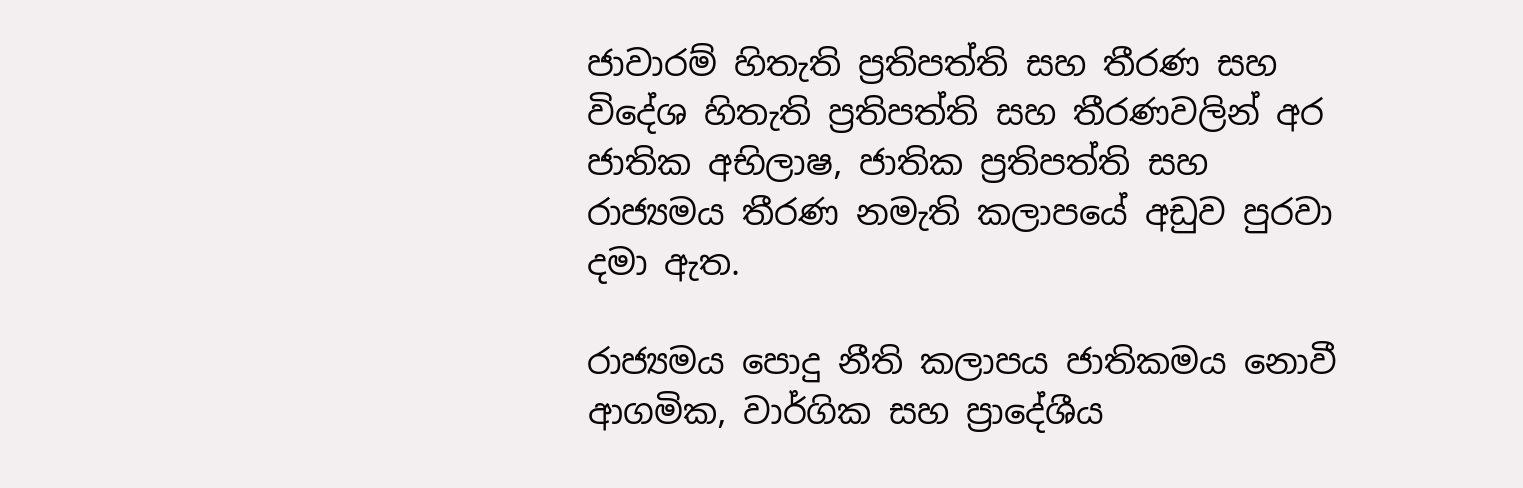ජාවාරම් හිතැති ප්‍රතිපත්ති සහ තීරණ සහ විදේශ හිතැති ප්‍රතිපත්ති සහ තීරණවලින් අර ජාතික අභිලාෂ, ජාතික ප්‍රතිපත්ති සහ රාජ්‍යමය තීරණ නමැති කලාපයේ අඩුව පුරවා දමා ඇත.

රාජ්‍යමය පොදු නීති කලාපය ජාතිකමය නොවී ආගමික, වාර්ගික සහ ප්‍රාදේශීය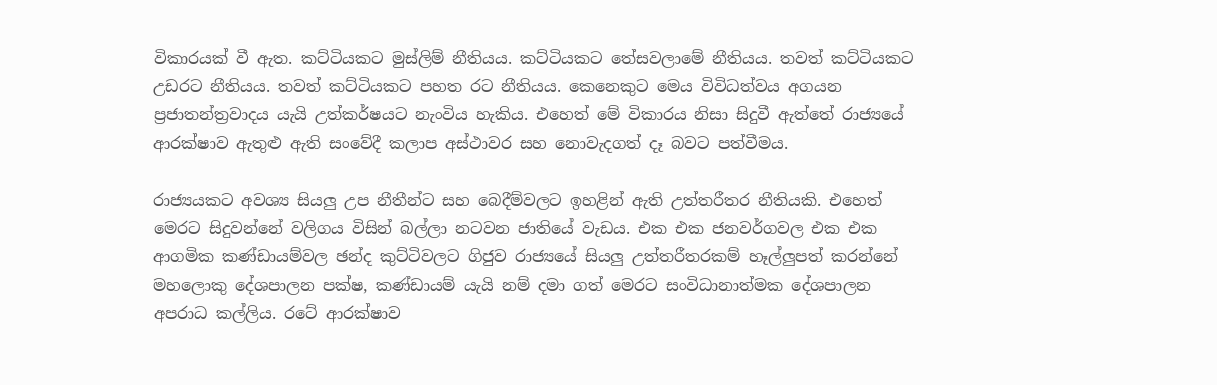විකාරයක් වී ඇත. කට්ටියකට මුස්ලිම් නීතියය. කට්ටියකට තේසවලාමේ නීතියය. තවත් කට්ටියකට උඩරට නීතියය. තවත් කට්ටියකට පහත රට නීතියය. කෙනෙකුට මෙය විවිධත්වය අගයන ප්‍රජාතන්ත්‍රවාදය යැයි උත්කර්ෂයට නැංවිය හැකිය. එහෙත් මේ විකාරය නිසා සිදුවී ඇත්තේ රාජ්‍යයේ ආරක්ෂාව ඇතුළු ඇති සංවේදී කලාප අස්ථාවර සහ නොවැදගත් දෑ බවට පත්වීමය.

රාජ්‍යයකට අවශ්‍ය සියලු උප නීතීන්ට සහ බෙදීම්වලට ඉහළින් ඇති උත්තරීතර නීතියකි. එහෙත් මෙරට සිදුවන්නේ වලිගය විසින් බල්ලා නටවන ජාතියේ වැඩය. එක එක ජනවර්ගවල එක එක ආගමික කණ්ඩායම්වල ඡන්ද කුට්ටිවලට ගිජුව රාජ්‍යයේ සියලු උත්තරීතරකම් හෑල්ලුපත් කරන්නේ මහලොකු දේශපාලන පක්ෂ, කණ්ඩායම් යැයි නම් දමා ගත් මෙරට සංවිධානාත්මක දේශපාලන අපරාධ කල්ලිය. රටේ ආරක්ෂාව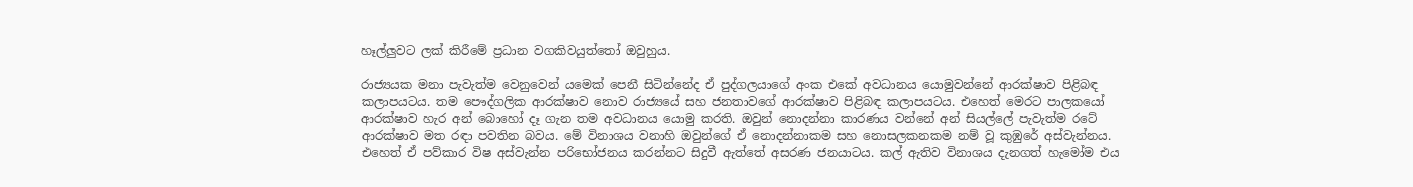හෑල්ලුවට ලක් කිරීමේ ප්‍රධාන වගකිවයුත්තෝ ඔවුහුය.

රාජ්‍යයක මනා පැවැත්ම වෙනුවෙන් යමෙක් පෙනී සිටින්නේද ඒ පුද්ගලයාගේ අංක එකේ අවධානය යොමුවන්නේ ආරක්ෂාව පිළිබඳ කලාපයටය. තම පෞද්ගලික ආරක්ෂාව නොව රාජ්‍යයේ සහ ජනතාවගේ ආරක්ෂාව පිළිබඳ කලාපයටය. එහෙත් මෙරට පාලකයෝ ආරක්ෂාව හැර අන් බොහෝ දෑ ගැන තම අවධානය යොමු කරති. ඔවුන් නොදන්නා කාරණය වන්නේ අන් සියල්ලේ පැවැත්ම රටේ ආරක්ෂාව මත රඳා පවතින බවය. මේ විනාශය වනාහි ඔවුන්ගේ ඒ නොදන්නාකම සහ නොසලකනකම නම් වූ කුඹුරේ අස්වැන්නය. එහෙත් ඒ පව්කාර විෂ අස්වැන්න පරිභෝජනය කරන්නට සිදුවී ඇත්තේ අසරණ ජනයාටය. කල් ඇතිව විනාශය දැනගත් හැමෝම එය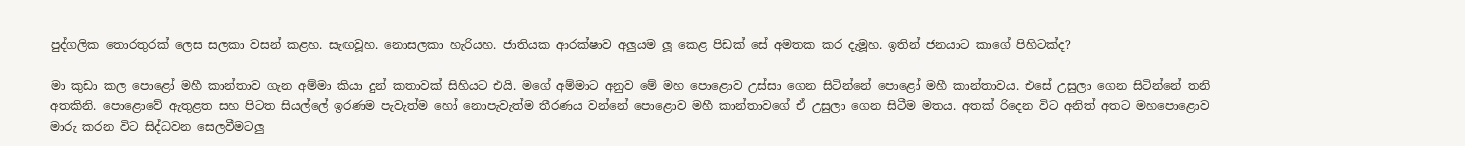පුද්ගලික තොරතුරක් ලෙස සලකා වසන් කළහ. සැඟවූහ. නොසලකා හැරියහ. ජාතියක ආරක්ෂාව අලුයම ලූ කෙළ පිඩක් සේ අමතක කර දැමූහ. ඉතින් ජනයාට කාගේ පිහිටක්ද?

මා කුඩා කල පොළෝ මහී කාන්තාව ගැන අම්මා කියා දුන් කතාවක් සිහියට එයි. මගේ අම්මාට අනුව මේ මහ පොළොව උස්සා ගෙන සිටින්නේ පොළෝ මහී කාන්තාවය. එසේ උසුලා ගෙන සිටින්නේ තනි අතකිනි. පොළොවේ ඇතුළත සහ පිටත සියල්ලේ ඉරණම පැවැත්ම හෝ නොපැවැත්ම තීරණය වන්නේ පොළොව මහී කාන්තාවගේ ඒ උසුලා ගෙන සිටීම මතය. අතක් රිදෙන විට අනිත් අතට මහපොළොව මාරු කරන විට සිද්ධවන සෙලවීමටලු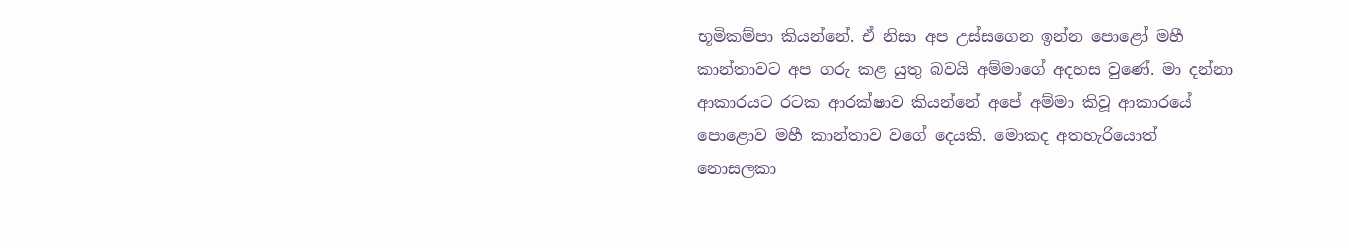භූමිකම්පා කියන්නේ. ඒ නිසා අප උස්සගෙන ඉන්න පොළෝ මහී කාන්තාවට අප ගරු කළ යුතු බවයි අම්මාගේ අදහස වුණේ. මා දන්නා ආකාරයට රටක ආරක්ෂාව කියන්නේ අපේ අම්මා කිවූ ආකාරයේ පොළොව මහී කාන්තාව වගේ දෙයකි. මොකද අතහැරියොත් නොසලකා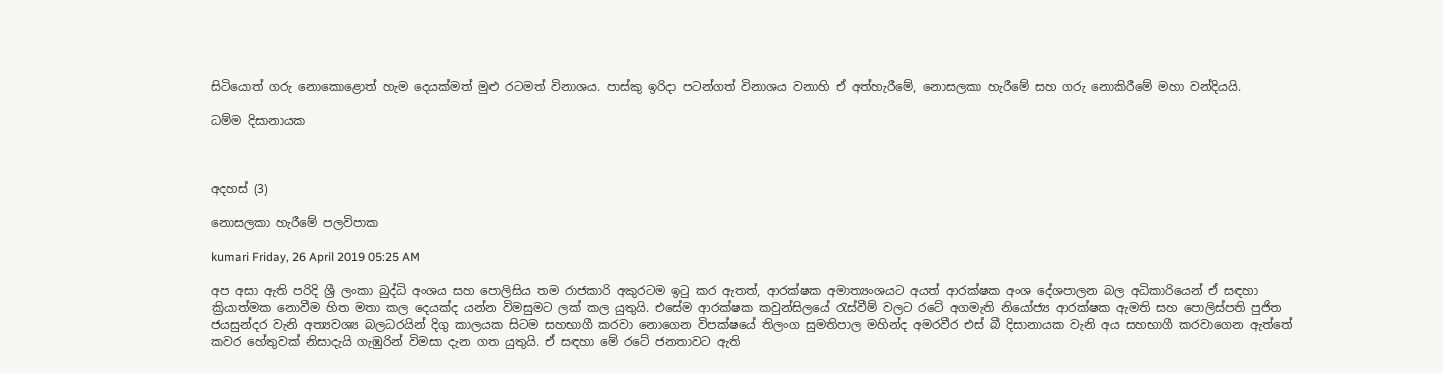සිටියොත් ගරු නොකොළොත් හැම දෙයක්මත් මුළු රටමත් විනාශය. පාස්කු ඉරිදා පටන්ගත් විනාශය වනාහි ඒ අත්හැරීමේ, නොසලකා හැරීමේ සහ ගරු නොකිරීමේ මහා වන්දියයි.

ධම්ම දිසානායක



අදහස් (3)

නොසලකා හැරීමේ පලවිපාක

kumari Friday, 26 April 2019 05:25 AM

අප අසා ඇති පරිදි ශ්‍රී ලංකා බුද්ධි අංශය සහ පොලිසිය තම රාජකාරි අකුරටම ඉටු කර ඇතත්, ආරක්ෂක අමාත්‍යංශයට අයත් ආරක්ෂක අංශ දේශපාලන බල අධිකාරියෙන් ඒ සඳහා ක්‍රියාත්මක නොවීම හිත මතා කල දෙයක්ද යන්න විමසුමට ලක් කල යුතුයි. එසේම ආරක්ෂක කවුන්සිලයේ රැස්වීම් වලට රටේ අගමැති නියෝජ්‍ය ආරක්ෂක ඇමති සහ පොලිස්පති පුජිත ජයසුන්දර වැනි අත්‍යවශ්‍ය බලධරයින් දිගු කාලයක සිටම සහභාගී කරවා නොගෙන විපක්ෂයේ තිලංග සුමතිපාල මහින්ද අමරවීර එස් බී දිසානායක වැනි අය සහභාගී කරවාගෙන ඇත්තේ කවර හේතුවක් නිසාදැයි ගැඹුරින් විමසා දැන ගත යුතුයි. ඒ සඳහා මේ රටේ ජනතාවට ඇති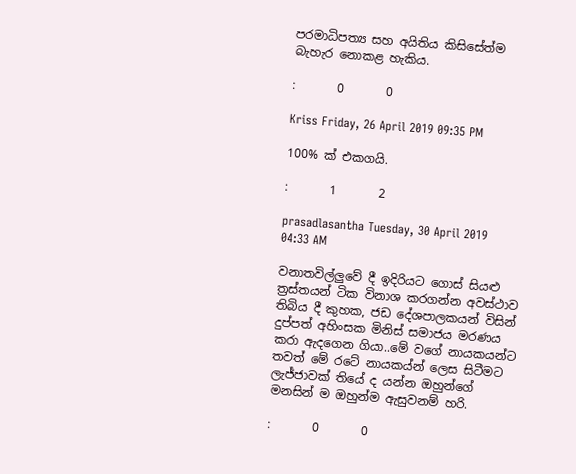පරමාධිපත්‍ය සහ අයිතිය කිසිසේත්ම බැහැර නොකළ හැකිය.

:       0       0

Kriss Friday, 26 April 2019 09:35 PM

100% ක් එකගයි.

:       1       2

prasadlasantha Tuesday, 30 April 2019 04:33 AM

වනාතවිල්ලුවේ දී ඉදිරියට ගොස් සියළු ත්‍රස්තයන් ටික විනාශ කරගන්න අවස්ථාව තිබිය දී කුහක, ජඩ දේශපාලකයන් විසින් දුප්පත් අහිංසක මිනිස් සමාජය මරණය කරා ඇදගෙන ගියා..මේ වගේ නායකයන්ට තවත් මේ රටේ නායකය්න් ලෙස සිටීමට ලැජ්ජාවක් තියේ ද යන්න ඔහුන්ගේ මනසින් ම ඔහුන්ම ඇසුවනම් හරි.

:       0       0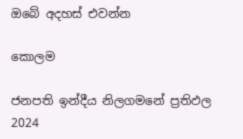ඔබේ අදහස් එවන්න

කොලම

ජනපති ඉන්දීය නිලගමනේ ප්‍රතිඵල
2024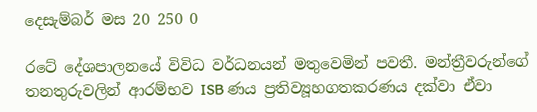දෙසැම්බර් මස 20 250 0

රටේ දේශපාලනයේ විවිධ වර්ධනයන් මතුවෙමින් පවතී. මන්ත්‍රීවරුන්ගේ තනතුරුවලින් ආරම්භව ISB ණය ප්‍රතිව්‍යූහගතකරණය දක්වා ඒවා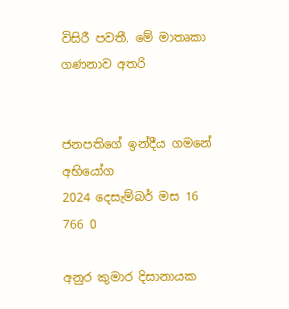විසිරී පවතී. මේ මාතෘකා ගණනාව අතරි


ජනපතිගේ ඉන්දීය ගමනේ අභියෝග
2024 දෙසැම්බර් මස 16 766 0

අනුර කුමාර දිසානායක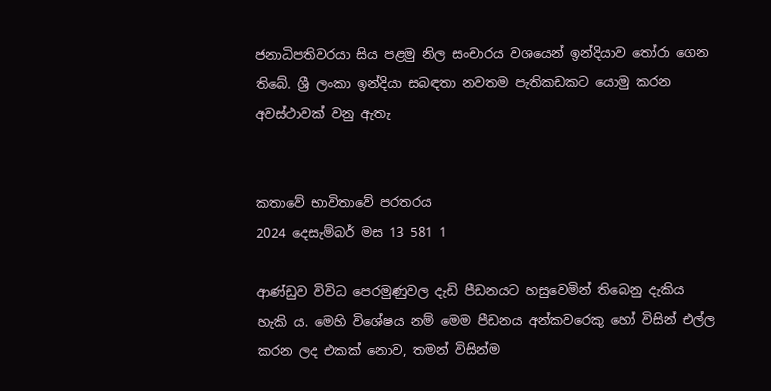ජනාධිපතිවරයා සිය පළමු නිල සංචාරය වශයෙන් ඉන්දියාව තෝරා ගෙන තිබේ. ශ්‍රී ලංකා ඉන්දියා සබඳතා නවතම පැතිකඩකට යොමු කරන අවස්ථාවක් වනු ඇතැ


කතාවේ භාවිතාවේ පරතරය
2024 දෙසැම්බර් මස 13 581 1

ආණ්ඩුව විවිධ පෙරමුණුවල දැඩි පීඩනයට හසුවෙමින් තිබෙනු දැකිය හැකි ය. මෙහි විශේෂය නම් මෙම පීඩනය අන්කවරෙකු හෝ විසින් එල්ල කරන ලද එකක් නොව, තමන් විසින්ම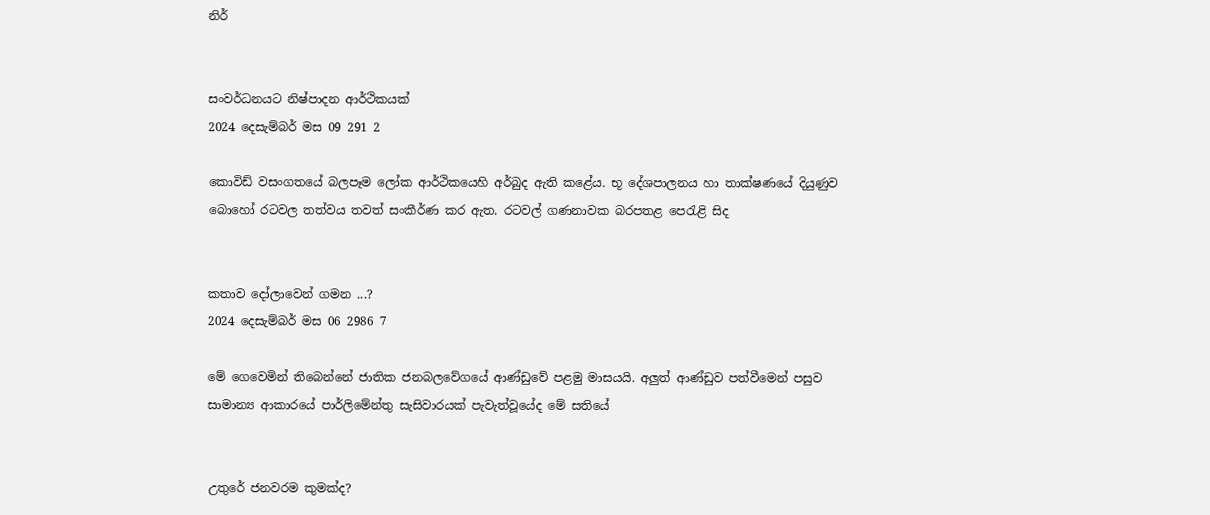නිර්


සංවර්ධනයට නිෂ්පාදන ආර්ථිකයක්
2024 දෙසැම්බර් මස 09 291 2

කොවිඩ් වසංගතයේ බලපෑම ලෝක ආර්ථිකයෙහි අර්බුද ඇති කළේය. භූ දේශපාලනය හා තාක්ෂණයේ දියුණුව බොහෝ රටවල තත්වය තවත් සංකීර්ණ කර ඇත. රටවල් ගණනාවක බරපතළ පෙරැළි සිද


කතාව දෝලාවෙන් ගමන ...?
2024 දෙසැම්බර් මස 06 2986 7

මේ ගෙවෙමින් තිබෙන්නේ ජාතික ජනබලවේගයේ ආණ්ඩුවේ පළමු මාසයයි. අලුත් ආණ්ඩුව පත්වීමෙන් පසුව සාමාන්‍ය ආකාරයේ පාර්ලිමේන්තු සැසිවාරයක් පැවැත්වූයේද මේ සතියේ


උතුරේ ජනවරම කුමක්ද?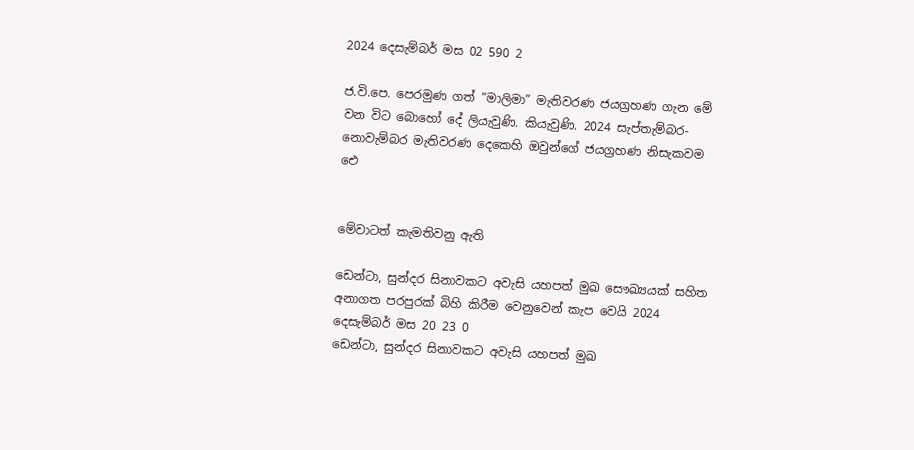2024 දෙසැම්බර් මස 02 590 2

ජ.වි.පෙ. පෙරමුණ ගත් “මාලිමා” මැතිවරණ ජයග්‍රහණ ගැන මේ වන විට බොහෝ දේ ලියැවුණි. කියැවුණි. 2024 සැප්තැම්බර-නොවැම්බර මැතිවරණ දෙකෙහි ඔවුන්ගේ ජයග්‍රහණ නිසැකවම ඓ


මේවාටත් කැමතිවනු ඇති

ඩෙන්ටා, සුන්දර සිනාවකට අවැසි යහපත් මුඛ සෞඛ්‍යයක් සහිත අනාගත පරපුරක් බිහි කිරීම වෙනුවෙන් කැප වෙයි 2024 දෙසැම්බර් මස 20 23 0
ඩෙන්ටා, සුන්දර සිනාවකට අවැසි යහපත් මුඛ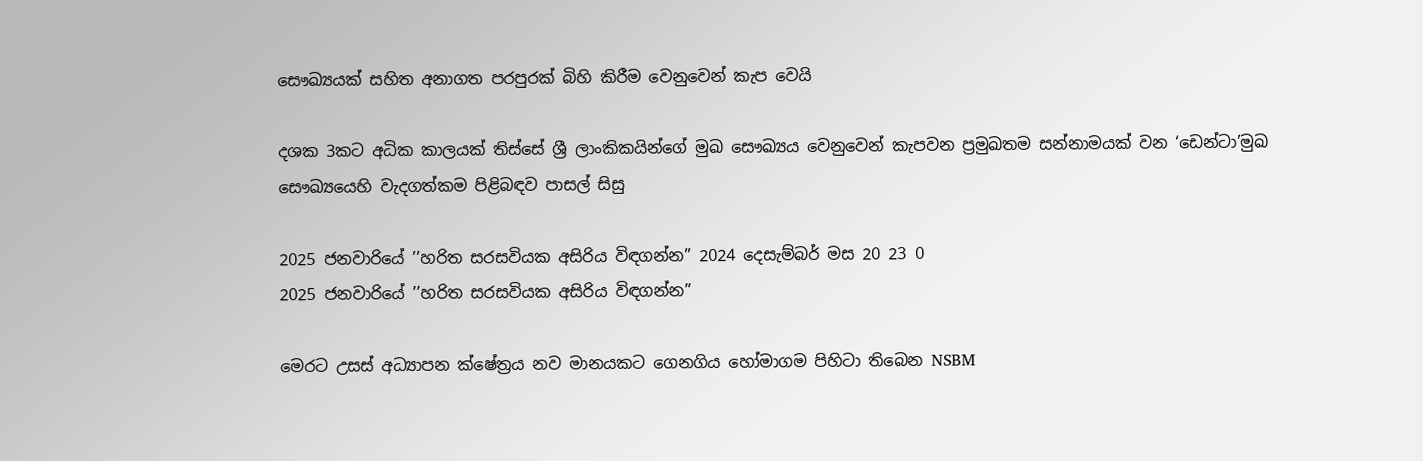සෞඛ්‍යයක් සහිත අනාගත පරපුරක් බිහි කිරීම වෙනුවෙන් කැප වෙයි

දශක 3කට අධික කාලයක් තිස්සේ ශ්‍රී ලාංකිකයින්ගේ මුඛ සෞඛ්‍යය වෙනුවෙන් කැපවන ප්‍රමුඛතම සන්නාමයක් වන ‘ඩෙන්ටා’මුඛ සෞඛ්‍යයෙහි වැදගත්කම පිළිබඳව පාසල් සිසු

2025 ජනවාරියේ ’’හරිත සරසවියක අසිරිය විඳගන්න” 2024 දෙසැම්බර් මස 20 23 0
2025 ජනවාරියේ ’’හරිත සරසවියක අසිරිය විඳගන්න”

මෙරට උසස් අධ්‍යාපන ක්ෂේත්‍රය නව මානයකට ගෙනගිය හෝමාගම පිහිටා තිබෙන NSBM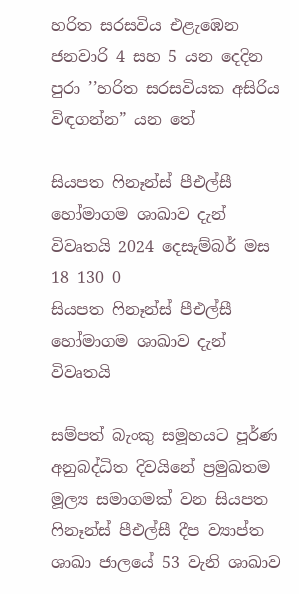හරිත සරසවිය එළැඹෙන ජනවාරි 4 සහ 5 යන දෙදින පුරා ’’හරිත සරසවියක අසිරිය විඳගන්න” යන තේ

සියපත ෆිනෑන්ස් පීඑල්සී හෝමාගම ශාඛාව දැන් විවෘතයි 2024 දෙසැම්බර් මස 18 130 0
සියපත ෆිනෑන්ස් පීඑල්සී හෝමාගම ශාඛාව දැන් විවෘතයි

සම්පත් බැංකු සමූහයට පූර්ණ අනුබද්ධිත දිවයිනේ ප්‍රමුඛතම මූල්‍ය සමාගමක් වන සියපත ෆිනෑන්ස් පීඑල්සී දීප ව්‍යාප්ත ශාඛා ජාලයේ 53 වැනි ශාඛාව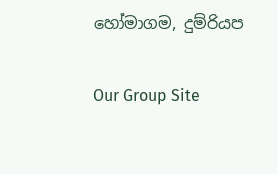හෝමාගම, දුම්රියප

Our Group Site